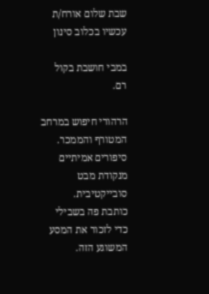שבת שלום אורח/ת
עכשיו בכלוב סינון

במבי חושבת בקול רם.

הרהורי חיפוש במרחב המטורף והממכר.
סיפורים אמיתיים מנקודת מבט סובייקטיבית.
כותבת פה בשבילי כדי לזכור את המסע המשוגע הזה.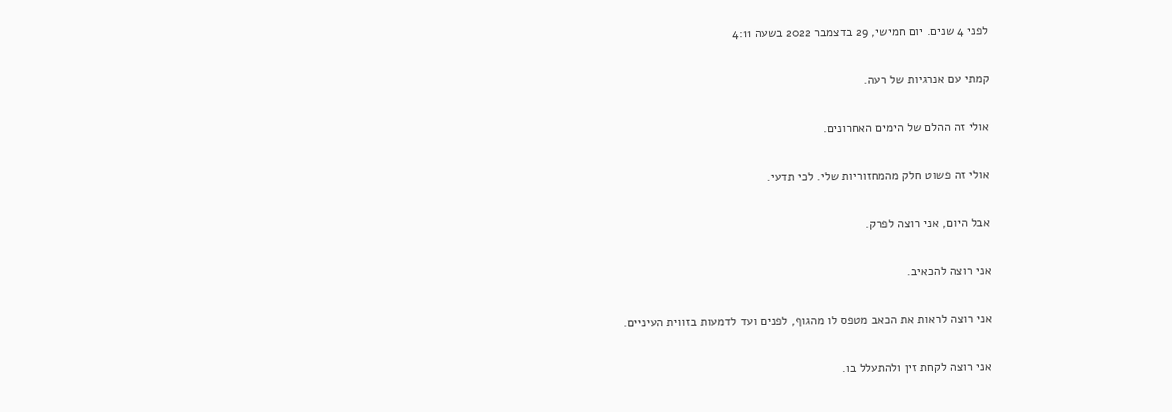לפני 4 שנים. יום חמישי, 29 בדצמבר 2022 בשעה 4:11

קמתי עם אנרגיות של רעה.

אולי זה ההלם של הימים האחרונים.

אולי זה פשוט חלק מהמחזוריות שלי. לכי תדעי.

אבל היום, אני רוצה לפרק.

אני רוצה להכאיב.

אני רוצה לראות את הכאב מטפס לו מהגוף, לפנים ועד לדמעות בזווית העיניים.

אני רוצה לקחת זין ולהתעלל בו.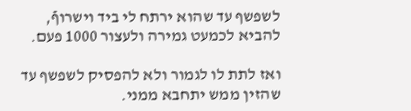לשפשף עד שהוא ירתח לי ביד וישרוףֿ, להביא לכמעט גמירה ולעצור 1000 פעם.

ואז לתת לו לגמור ולא להפסיק לשפשף עד שהזין ממש יתחבא ממני.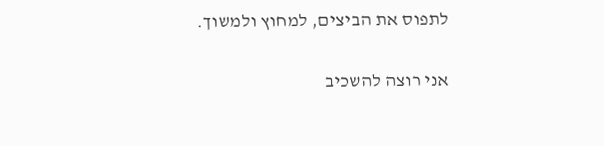לתפוס את הביצים, למחוץ ולמשוך.

אני רוצה להשכיב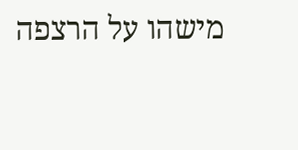מישהו על הרצפה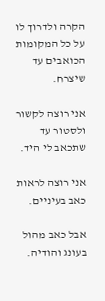הקרה ולדרוך לו על כל המקומות הכואבים עד שיצרח.

אני רוצה לקשור ולסטור עד שתכאב לי היד.

אני רוצה לראות כאב בעיניים.

אבל כאב מהול בעונג והודיה.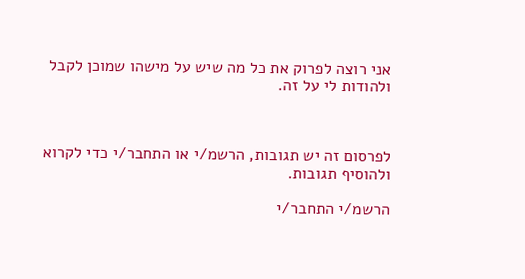אני רוצה לפרוק את כל מה שיש על מישהו שמוכן לקבל ולהודות לי על זה.



לפרסום זה יש תגובות, הרשמ/י או התחבר/י כדי לקרוא ולהוסיף תגובות.

הרשמ/י התחבר/י